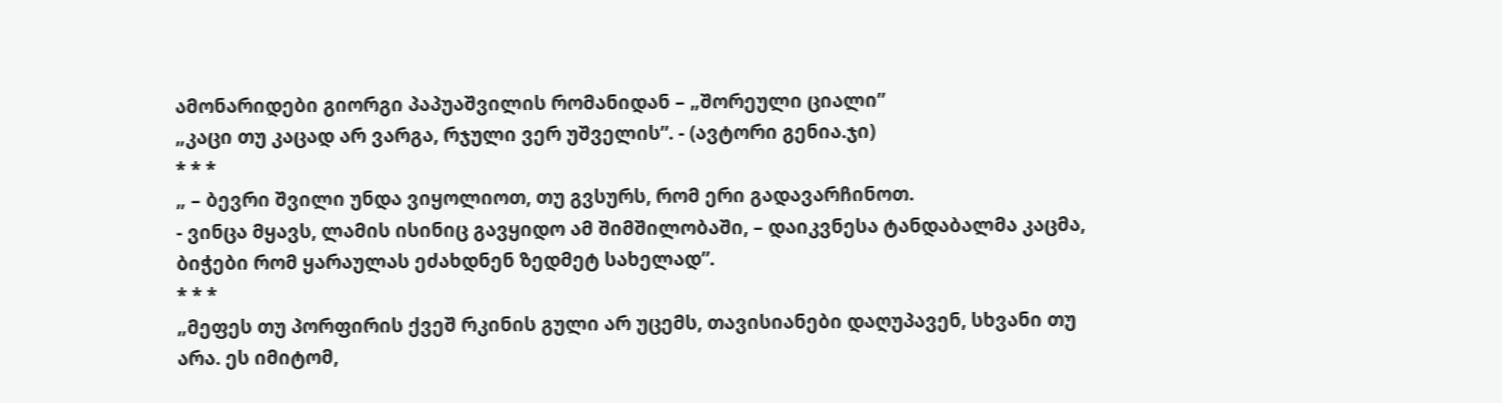ამონარიდები გიორგი პაპუაშვილის რომანიდან – „შორეული ციალი”
„კაცი თუ კაცად არ ვარგა, რჯული ვერ უშველის”. - (ავტორი გენია.ჯი)
* * *
„ – ბევრი შვილი უნდა ვიყოლიოთ, თუ გვსურს, რომ ერი გადავარჩინოთ.
- ვინცა მყავს, ლამის ისინიც გავყიდო ამ შიმშილობაში, – დაიკვნესა ტანდაბალმა კაცმა, ბიჭები რომ ყარაულას ეძახდნენ ზედმეტ სახელად”.
* * *
„მეფეს თუ პორფირის ქვეშ რკინის გული არ უცემს, თავისიანები დაღუპავენ, სხვანი თუ არა. ეს იმიტომ,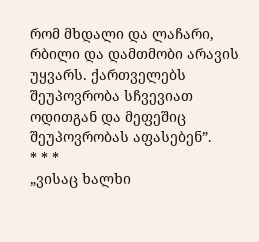რომ მხდალი და ლაჩარი, რბილი და დამთმობი არავის უყვარს. ქართველებს შეუპოვრობა სჩვევიათ ოდითგან და მეფეშიც შეუპოვრობას აფასებენ”.
* * *
„ვისაც ხალხი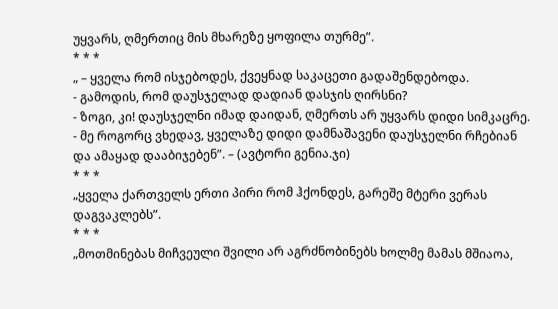უყვარს, ღმერთიც მის მხარეზე ყოფილა თურმე”.
* * *
„ – ყველა რომ ისჯებოდეს, ქვეყნად საკაცეთი გადაშენდებოდა.
- გამოდის, რომ დაუსჯელად დადიან დასჯის ღირსნი?
- ზოგი, კი! დაუსჯელნი იმად დაიდან, ღმერთს არ უყვარს დიდი სიმკაცრე.
- მე როგორც ვხედავ, ყველაზე დიდი დამნაშავენი დაუსჯელნი რჩებიან და ამაყად დააბიჯებენ”. – (ავტორი გენია.ჯი)
* * *
„ყველა ქართველს ერთი პირი რომ ჰქონდეს, გარეშე მტერი ვერას დაგვაკლებს”.
* * *
„მოთმინებას მიჩვეული შვილი არ აგრძნობინებს ხოლმე მამას მშიაოა,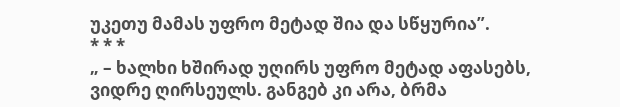უკეთუ მამას უფრო მეტად შია და სწყურია”.
* * *
„ – ხალხი ხშირად უღირს უფრო მეტად აფასებს, ვიდრე ღირსეულს. განგებ კი არა, ბრმა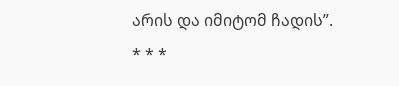არის და იმიტომ ჩადის”.
* * *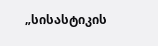„სისასტიკის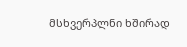მსხვერპლნი ხშირად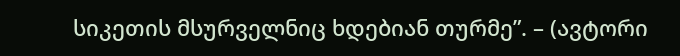სიკეთის მსურველნიც ხდებიან თურმე”. – (ავტორი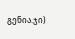გენია.ჯი)